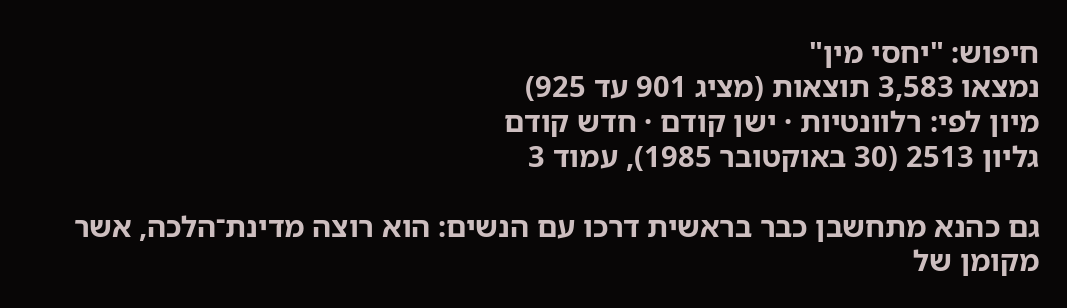חיפוש: "יחסי מין"
נמצאו 3,583 תוצאות (מציג 901 עד 925)
מיון לפי: רלוונטיות · ישן קודם · חדש קודם
גליון 2513 (30 באוקטובר 1985), עמוד 3

גם כהנא מתחשבן כבר בראשית דרכו עם הנשים: הוא רוצה מדינת־הלכה, אשר מקומן של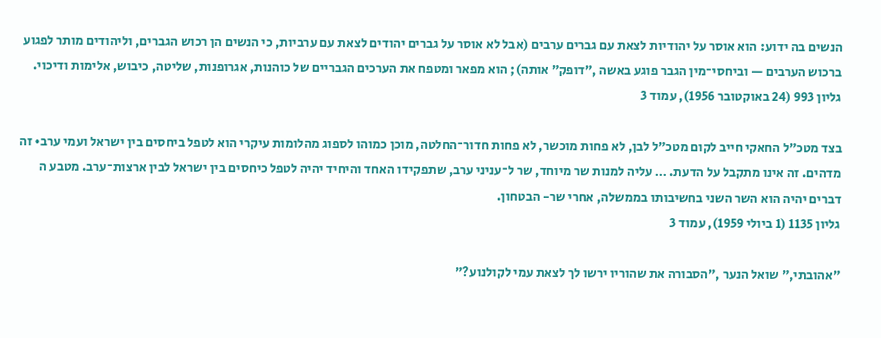הנשים בה ידוע: הוא אוסר על יהודיות לצאת עם גברים ערבים (אבל לא אוסר על גברים יהודים לצאת עם ערביות, כי הנשים הן רכוש הגברים, וליהודים מותר לפגוע ברכוש הערבים — וביחסי־מין הגבר פוגע באשה ,״דופק״ אותה); הוא מפאר ומטפח את הערכים הגבריים של כוהנות, אגרופנות, שליטה, כיבוש, אלימות ודיכוי.
גליון 993 (24 באוקטובר 1956), עמוד 3

בצד מטכ״ל החאקי חייב לקום מטכ״ל לבן, לא פחות מוכשר, לא פחות חדור־החלטה, מוכן כמוהו לספוג מהלומות עיקרי הוא לטפל ביחסים בין ישראל ועמי ערב• זה מדהים. זה אינו מתקבל על הדעת. … עליה למנות שר מיוחד, שר ל־עניני ערב, שתפקידו האחד והיחיד יהיה לטפל כיחסים בין ישראל לבין ארצות־ערב. מטבע ה דברים יהיה הוא השר השני בחשיבותו בממשלה, אחרי שר- הבטחון.
גליון 1135 (1 ביולי 1959), עמוד 3

״אהובתי,״ שואל הנער ,״הסבורה את שהוריו ירשו לך לצאת עמי לקולנוע?״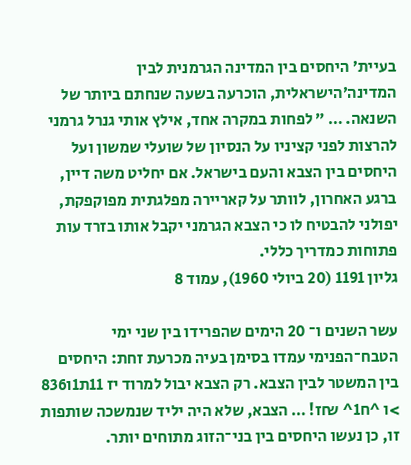בעיית׳ היחסים בין המדינה הגרמנית לבין המדינה׳הישראלית, הוכרעה בשעה שנחתם ביותר של השנאה. … ״ לפחות במקרה אחד, אילץ אותי גנרל גרמני להרצות לפני קציניו על הנסיון של שועלי שמשון ועל היחסים בין הצבא והעם בישראל. אם יחליט משה דיין, ברגע האחרון, לוותר על קאריירה מפלגתית מפוקפקת, יפולני להבטיח לו כי הצבא הגרמני יקבל אותו בזרד עות פתוחות כמדריך כללי.
גליון 1191 (20 ביולי 1960), עמוד 8

עשר השנים ו־ 20 הימים שהפרידו בין שני ימי הטבח־הפנימי עמדו בסימן בעיה מכרעת זחת: היחסים בין המשטר לבין הצבא. רק הצבא יבול למרוד יז 11ת1ו836 >ו ^ח1^ ₪ז! … הצבא, שלא היה יליד שנמשכה שותפות זו, כן נעשו היחסים בין בני־הזוג מתוחים יותר.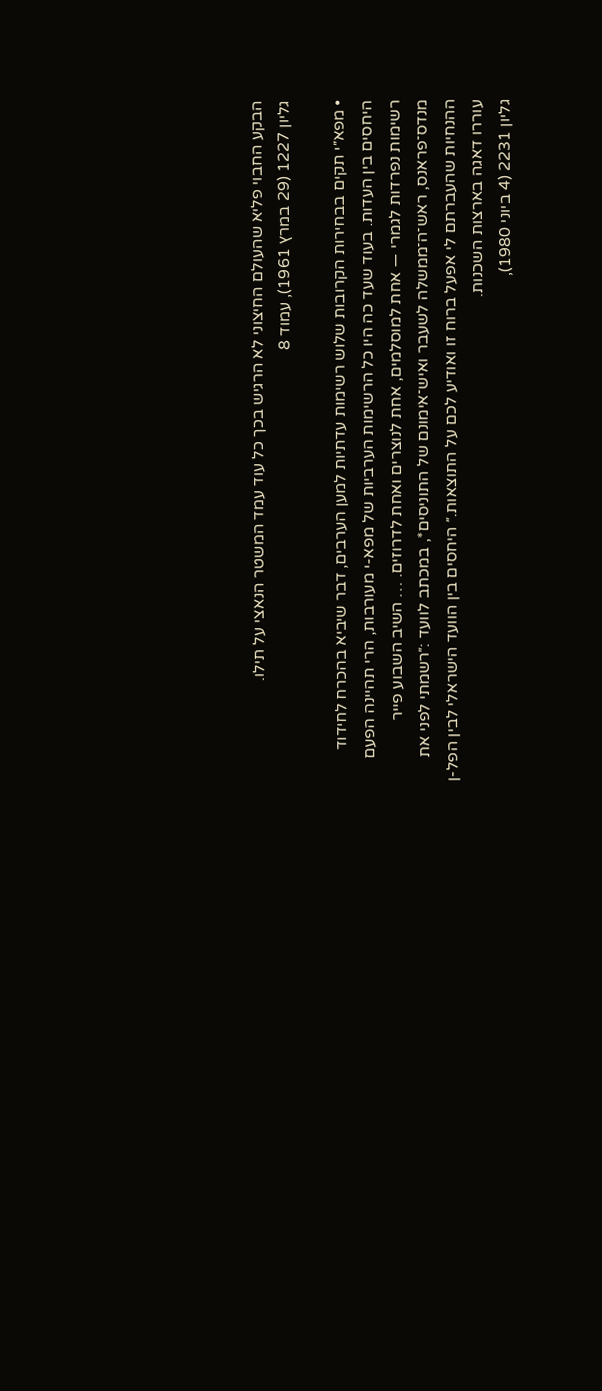הבקע החבוי פליא שהעולם החיצוני לא הרגיש בכך כל עוד עמד המשטר הנאצי על תילו.
גליון 1227 (29 במרץ 1961), עמוד 8

• מפא״י תקים בבחירות הקרובות שלוש רשימות עדתיות למען הערבים, דבר שיביא בהכרח לחידוד היחסים בין העדות. בעוד שעד כה היו כל הרשימות הערביות של מפא-י מעורבות, הרי תהיינה הפעם רשימות נפרדות לגמרי — אחת למוסלמים, אחת לנוצרים ואחת לדרוזים. … השיב השבוע פייר מנדס־פראנס, ראש־ה־ממשלה לשעבר ואיש־אימונם של התוניסים*, במכתב לוועד :״רשמתי לפני את ההנחיות שהעברתם לי אפעל ברוח זו ואודיע לכם על התוצאות.״ היחסים בין הוועד הישראלי לבין הפל-ן עוררו דאגה בארצות השכנות.
גליון 2231 (4 ביוני 1980),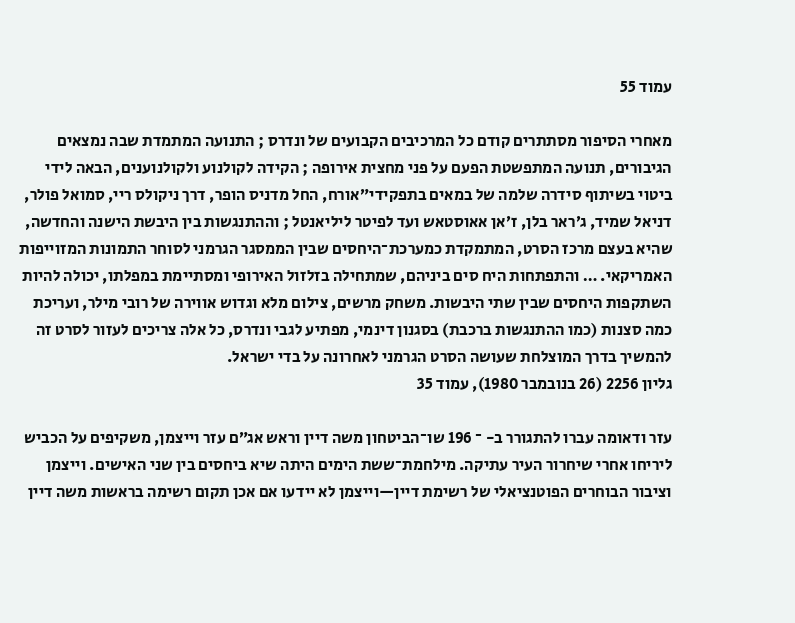עמוד 55

מאחרי הסיפור מסתתרים קודם כל המרכיבים הקבועים של ונדרס ; התנועה המתמדת שבה נמצאים הגיבורים, תנועה המתפשטת הפעם על פני מחצית אירופה ; הקידה לקולנוע ולקולנוענים, הבאה לידי ביטוי בשיתוף סידרה שלמה של במאים בתפקידי״אורח, החל מדניס הופר, דרך ניקולס ריי, סמואל פולר, דניאל שמיד, ג׳ראר בלן, ז׳אן אאוסטאש ועד לפיטר ליליאנטל ; וההתנגשות בין היבשת הישנה והחדשה, שהיא בעצם מרכז הסרט, המתמקדת כמערכת־היחסים שבין הממסגר הגרמני לסוחר התמונות המזוייפות האמריקאי. … והתפתחות היח סים ביניהם, שמתחילה בזלזול האירופי ומסתיימת במפלתו, יכולה להיות השתקפות היחסים שבין שתי היבשות. משחק מרשים, צילום מלא וגדוש אווירה של רובי מילר, ועריכת כמה סצנות (כמו ההתנגשות ברכבת) בסגנון דינמי, מפתיע לגבי ונדרס, כל אלה צריכים לעזור לסרט זה להמשיך בדרך המוצלחת שעושה הסרט הגרמני לאחרונה על בדי ישראל.
גליון 2256 (26 בנובמבר 1980), עמוד 35

עזר ודאומה עברו להתגורר ב- ־ 196 שו־הביטחון משה דיין וראש אג״ם עזר וייצמן, משקיפים על הכביש ליריחו אחרי שיחרור העיר עתיקה. מילחמת־ששת הימים היתה שיא ביחסים בין שני האישים. וייצמן וציבור הבוחרים הפוטנציאלי של רשימת דיין—וייצמן לא יידעו אם אכן תקום רשימה בראשות משה דיין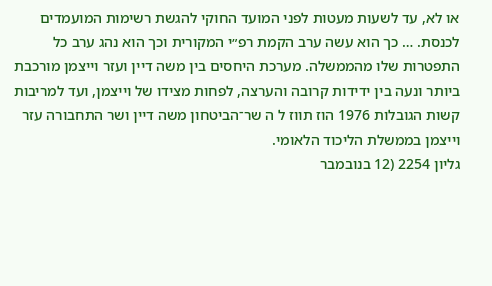או לא, עד לשעות מעטות לפני המועד החוקי להגשת רשימות המועמדים לכנסת. … כך הוא עשה ערב הקמת רפ״י המקורית וכך הוא נהג ערב כל התפטרות שלו מהממשלה. מערכת היחסים בין משה דיין ועזר וייצמן מורכבת ביותר ונעה בין ידידות קרובה והערצה, לפחות מצידו של וייצמן, ועד למריבות קשות הגובלות 1976 הוז תווז ל ה שר־הביטחון משה דיין ושר התחבורה עזר וייצמן בממשלת הליכוד הלאומי.
גליון 2254 (12 בנובמבר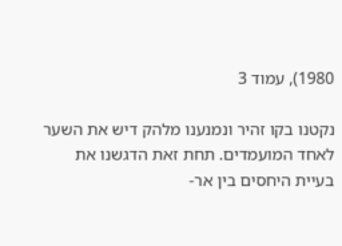1980), עמוד 3

נקטנו בקו זהיר ונמנענו מלהק דיש את השער לאחד המועמדים. תחת זאת הדגשנו את בעיית היחסים בין אר-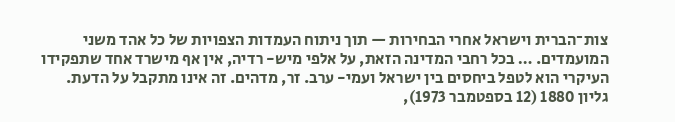צות־הברית וישראל אחרי הבחירות — תוך ניתוח העמדות הצפויות של כל אהד משני המועמדים. … בכל רחבי המדינה הזאת, על אלפי מיש- רדיה, אין אף מישרד אחד שתפקידו העיקרי הוא לטפל ביחסים בין ישראל ועמי- ערב. זר, מדהים. זה אינו מתקבל על הדעת.
גליון 1880 (12 בספטמבר 1973),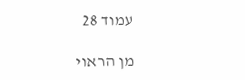עמוד 28

מן הראוי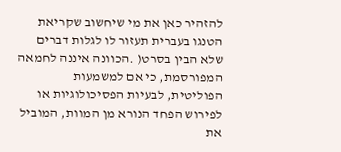להזהיר כאן את מי שיחשוב שקריאת הטנגו בעברית תעזור לו לגלות דברים שלא הבין בסרט( .הכוונה איננה לחמאה המפורסמת, כי אם למשמעות הפוליטית, לבעיות הפסיכולוגיות או לפירוש הפחד הנורא מן המוות, המוביל את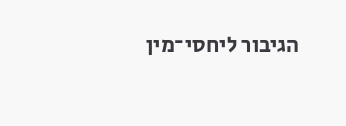הגיבור ליחסי־מין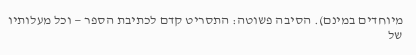מיוחדים במינם). הסיבה פשוטה: התסריט קדם לכתיבת הספר — וכל מעלותיו של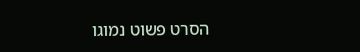הסרט פשוט נמוגו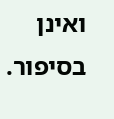ואינן בסיפור.